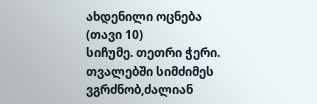ახდენილი ოცნება (თავი 10)
სიჩუმე. თეთრი ჭერი. თვალებში სიმძიმეს ვგრძნობ,ძალიან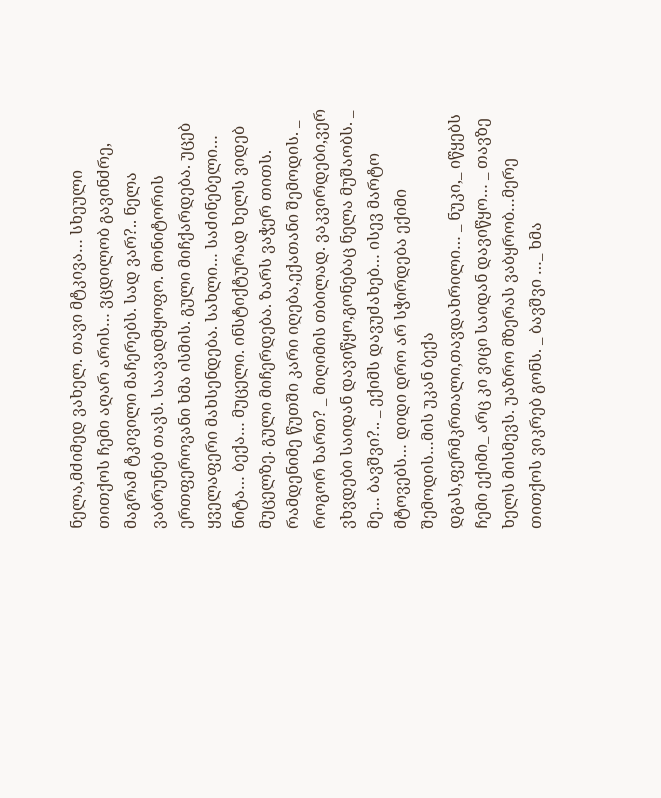ნელა,მძიმედ ვახელ. თავი მტკივა… სხეული თითქოს ჩემი აღარ არის… ვცდილობ გავინძრე, მაგრამ ტკივილი მაჩერებს. სად ვარ?.. ნელა ვაბრუნებ თავს. საავადმყოფო. მონიტორის ერთფეროვანი ხმა ისმის. გული მიჩქარდება. უცებ ყველაფერი მახსენდება. სახლი… საძინებელი… ნიტა… ბექა… მუცელი. ინსტიქტურად ხელს ვიდებ მუცელზე. გული მიჩერდება. ზარს ვაჭერ თითს. რამდენიმე წუთში კარი იღება,ექათანი შემოდის. _ როგორ ხართ? _ მიღიმის თბილად. ვაკვირდები,ვერ ვხვდები საიდან დავიწყო,გონებაც ნელა მუშაობს. _ მე… ბავშვი?.. _ ექიმს დავუძახებ… ისევ მარტო მტოვებს… დიდი დრო არ სჭირდება ექიმი შემოდის…მის უკან ბექა დგას,ფერმკრთალი,თავდახრილი… _ ნუკი,_ იწყებს ჩემი ექიმი_ არც კი ვიცი საიდან დავიწყო… _ თავზე ხელს მისმევს. უაზრო მზერას ვაბყრობ…მერე თითქოს ვიკრებ გონს. _ ბავშვი …_ ხმა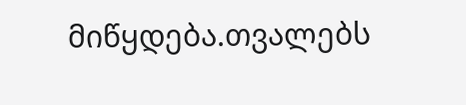მიწყდება.თვალებს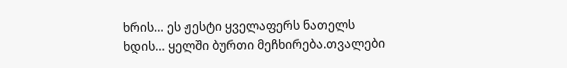ხრის… ეს ჟესტი ყველაფერს ნათელს ხდის… ყელში ბურთი მეჩხირება.თვალები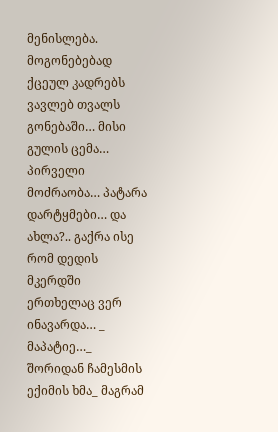მენისლება. მოგონებებად ქცეულ კადრებს ვავლებ თვალს გონებაში… მისი გულის ცემა… პირველი მოძრაობა… პატარა დარტყმები… და ახლა?.. გაქრა ისე რომ დედის მკერდში ერთხელაც ვერ ინავარდა… _ მაპატიე…_ შორიდან ჩამესმის ექიმის ხმა_ მაგრამ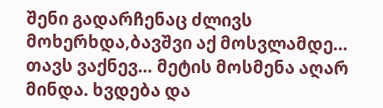შენი გადარჩენაც ძლივს მოხერხდა,ბავშვი აქ მოსვლამდე… თავს ვაქნევ… მეტის მოსმენა აღარ მინდა. ხვდება და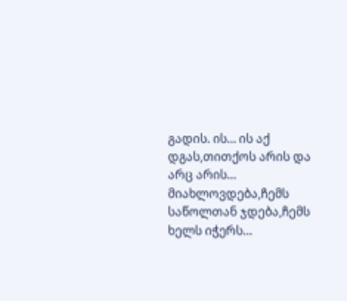გადის. ის… ის აქ დგას,თითქოს არის და არც არის… მიახლოვდება,ჩემს საწოლთან ჯდება,ჩემს ხელს იჭერს…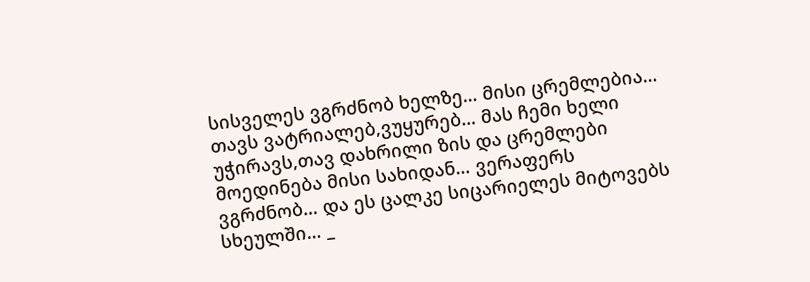სისველეს ვგრძნობ ხელზე… მისი ცრემლებია… თავს ვატრიალებ,ვუყურებ… მას ჩემი ხელი უჭირავს,თავ დახრილი ზის და ცრემლები მოედინება მისი სახიდან… ვერაფერს ვგრძნობ… და ეს ცალკე სიცარიელეს მიტოვებს სხეულში… _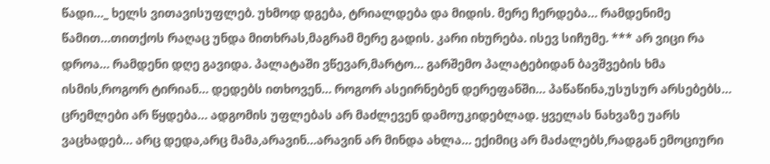წადი…_ ხელს ვითავისუფლებ. უხმოდ დგება, ტრიალდება და მიდის. მერე ჩერდება… რამდენიმე წამით…თითქოს რაღაც უნდა მითხრას,მაგრამ მერე გადის. კარი იხურება. ისევ სიჩუმე. *** არ ვიცი რა დროა… რამდენი დღე გავიდა. პალატაში ვწევარ,მარტო… გარშემო პალატებიდან ბავშვების ხმა ისმის,როგორ ტირიან… დედებს ითხოვენ… როგორ ასეირნებენ დერეფანში… პაწაწინა,უსუსურ არსებებს… ცრემლები არ წყდება… ადგომის უფლებას არ მაძლევენ დამოუკიდებლად. ყველას ნახვაზე უარს ვაცხადებ… არც დედა,არც მამა,არავინ…არავინ არ მინდა ახლა… ექიმიც არ მაძალებს,რადგან ემოციური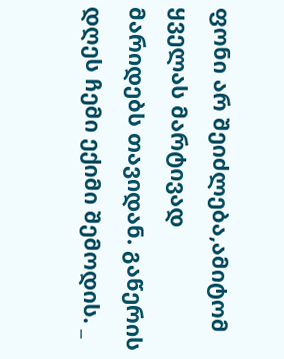ფონი არ შეიძლება,ამიტომ ყველას მარტივად მარიდებს თავიდან. გაწერის დღეს ჩემი ექიმი შემოდის. _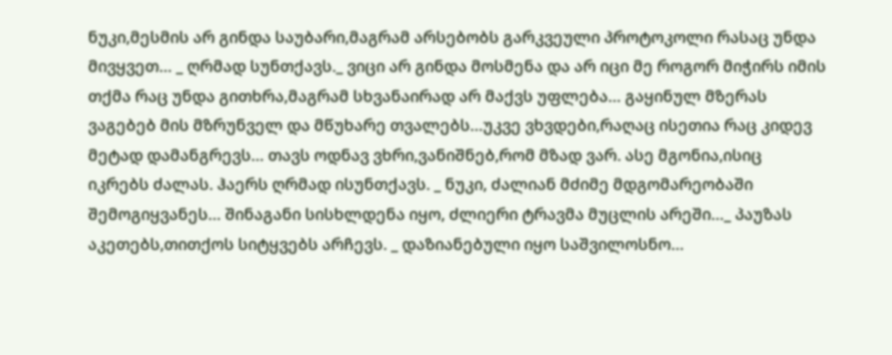ნუკი,მესმის არ გინდა საუბარი,მაგრამ არსებობს გარკვეული პროტოკოლი რასაც უნდა მივყვეთ… _ ღრმად სუნთქავს._ ვიცი არ გინდა მოსმენა და არ იცი მე როგორ მიჭირს იმის თქმა რაც უნდა გითხრა,მაგრამ სხვანაირად არ მაქვს უფლება… გაყინულ მზერას ვაგებებ მის მზრუნველ და მწუხარე თვალებს…უკვე ვხვდები,რაღაც ისეთია რაც კიდევ მეტად დამანგრევს… თავს ოდნავ ვხრი,ვანიშნებ,რომ მზად ვარ. ასე მგონია,ისიც იკრებს ძალას. ჰაერს ღრმად ისუნთქავს. _ ნუკი, ძალიან მძიმე მდგომარეობაში შემოგიყვანეს… შინაგანი სისხლდენა იყო, ძლიერი ტრავმა მუცლის არეში…_ პაუზას აკეთებს,თითქოს სიტყვებს არჩევს. _ დაზიანებული იყო საშვილოსნო…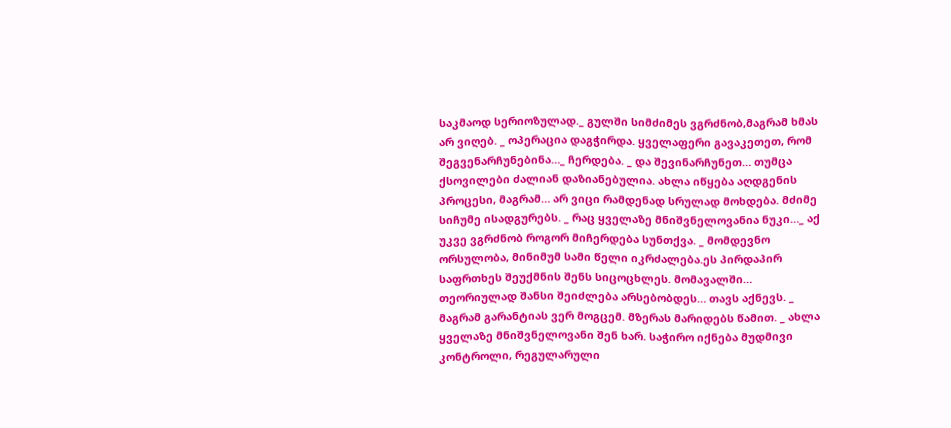საკმაოდ სერიოზულად._ გულში სიმძიმეს ვგრძნობ,მაგრამ ხმას არ ვიღებ. _ ოპერაცია დაგჭირდა. ყველაფერი გავაკეთეთ, რომ შეგვენარჩუნებინა…_ ჩერდება. _ და შევინარჩუნეთ… თუმცა ქსოვილები ძალიან დაზიანებულია. ახლა იწყება აღდგენის პროცესი, მაგრამ… არ ვიცი რამდენად სრულად მოხდება. მძიმე სიჩუმე ისადგურებს. _ რაც ყველაზე მნიშვნელოვანია ნუკი…_ აქ უკვე ვგრძნობ როგორ მიჩერდება სუნთქვა. _ მომდევნო ორსულობა, მინიმუმ სამი წელი იკრძალება.ეს პირდაპირ საფრთხეს შეუქმნის შენს სიცოცხლეს. მომავალში… თეორიულად შანსი შეიძლება არსებობდეს… თავს აქნევს. _ მაგრამ გარანტიას ვერ მოგცემ. მზერას მარიდებს წამით. _ ახლა ყველაზე მნიშვნელოვანი შენ ხარ. საჭირო იქნება მუდმივი კონტროლი, რეგულარული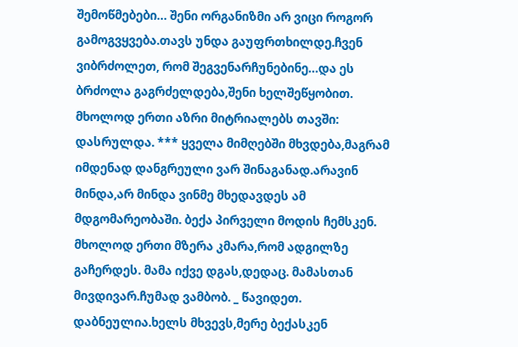შემოწმებები… შენი ორგანიზმი არ ვიცი როგორ გამოგვყვება.თავს უნდა გაუფრთხილდე.ჩვენ ვიბრძოლეთ, რომ შეგვენარჩუნებინე…და ეს ბრძოლა გაგრძელდება,შენი ხელშეწყობით. მხოლოდ ერთი აზრი მიტრიალებს თავში: დასრულდა. *** ყველა მიმღებში მხვდება,მაგრამ იმდენად დანგრეული ვარ შინაგანად.არავინ მინდა,არ მინდა ვინმე მხედავდეს ამ მდგომარეობაში. ბექა პირველი მოდის ჩემსკენ. მხოლოდ ერთი მზერა კმარა,რომ ადგილზე გაჩერდეს. მამა იქვე დგას,დედაც. მამასთან მივდივარ.ჩუმად ვამბობ. _ წავიდეთ. დაბნეულია.ხელს მხვევს,მერე ბექასკენ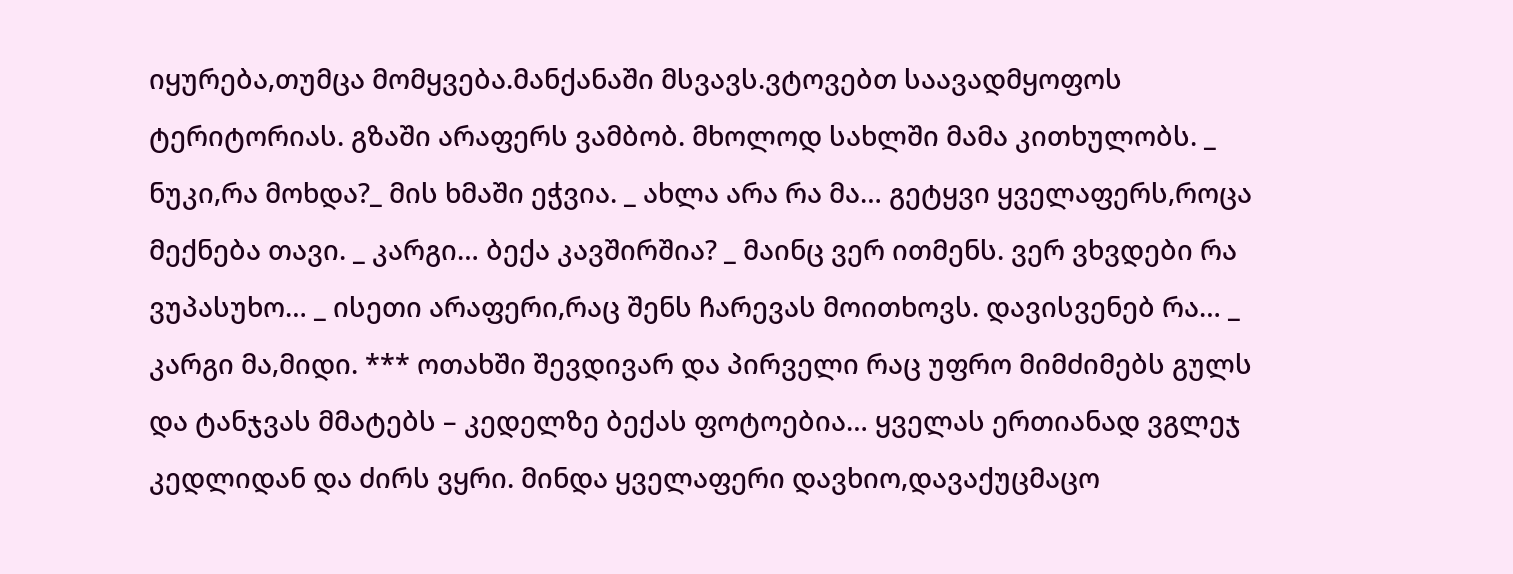იყურება,თუმცა მომყვება.მანქანაში მსვავს.ვტოვებთ საავადმყოფოს ტერიტორიას. გზაში არაფერს ვამბობ. მხოლოდ სახლში მამა კითხულობს. _ ნუკი,რა მოხდა?_ მის ხმაში ეჭვია. _ ახლა არა რა მა… გეტყვი ყველაფერს,როცა მექნება თავი. _ კარგი… ბექა კავშირშია? _ მაინც ვერ ითმენს. ვერ ვხვდები რა ვუპასუხო… _ ისეთი არაფერი,რაც შენს ჩარევას მოითხოვს. დავისვენებ რა… _ კარგი მა,მიდი. *** ოთახში შევდივარ და პირველი რაც უფრო მიმძიმებს გულს და ტანჯვას მმატებს – კედელზე ბექას ფოტოებია… ყველას ერთიანად ვგლეჯ კედლიდან და ძირს ვყრი. მინდა ყველაფერი დავხიო,დავაქუცმაცო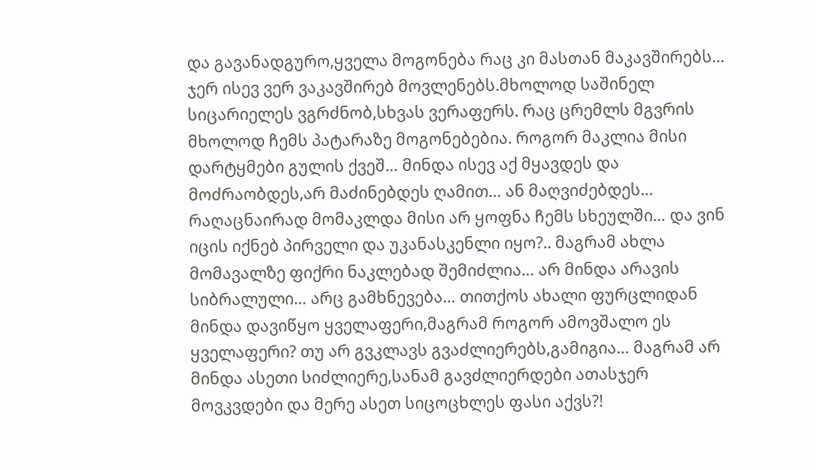და გავანადგურო,ყველა მოგონება რაც კი მასთან მაკავშირებს… ჯერ ისევ ვერ ვაკავშირებ მოვლენებს.მხოლოდ საშინელ სიცარიელეს ვგრძნობ,სხვას ვერაფერს. რაც ცრემლს მგვრის მხოლოდ ჩემს პატარაზე მოგონებებია. როგორ მაკლია მისი დარტყმები გულის ქვეშ… მინდა ისევ აქ მყავდეს და მოძრაობდეს,არ მაძინებდეს ღამით… ან მაღვიძებდეს… რაღაცნაირად მომაკლდა მისი არ ყოფნა ჩემს სხეულში… და ვინ იცის იქნებ პირველი და უკანასკენლი იყო?.. მაგრამ ახლა მომავალზე ფიქრი ნაკლებად შემიძლია… არ მინდა არავის სიბრალული… არც გამხნევება… თითქოს ახალი ფურცლიდან მინდა დავიწყო ყველაფერი,მაგრამ როგორ ამოვშალო ეს ყველაფერი? თუ არ გვკლავს გვაძლიერებს,გამიგია… მაგრამ არ მინდა ასეთი სიძლიერე,სანამ გავძლიერდები ათასჯერ მოვკვდები და მერე ასეთ სიცოცხლეს ფასი აქვს?!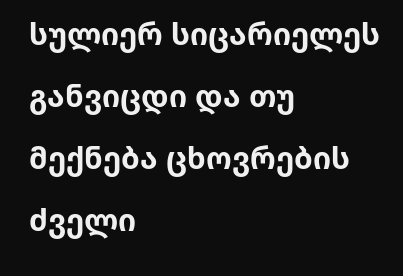სულიერ სიცარიელეს განვიცდი და თუ მექნება ცხოვრების ძველი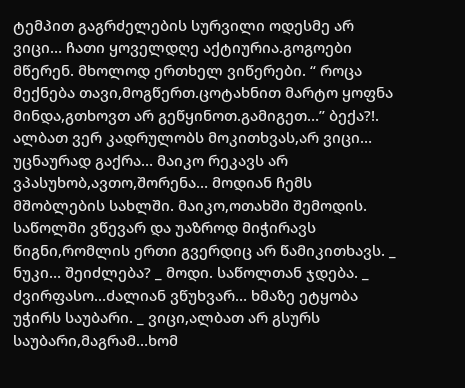ტემპით გაგრძელების სურვილი ოდესმე არ ვიცი… ჩათი ყოველდღე აქტიურია.გოგოები მწერენ. მხოლოდ ერთხელ ვიწერები. “ როცა მექნება თავი,მოგწერთ.ცოტახნით მარტო ყოფნა მინდა,გთხოვთ არ გეწყინოთ.გამიგეთ…” ბექა?!. ალბათ ვერ კადრულობს მოკითხვას,არ ვიცი… უცნაურად გაქრა… მაიკო რეკავს არ ვპასუხობ,ავთო,შორენა… მოდიან ჩემს მშობლების სახლში. მაიკო,ოთახში შემოდის. საწოლში ვწევარ და უაზროდ მიჭირავს წიგნი,რომლის ერთი გვერდიც არ წამიკითხავს. _ ნუკი… შეიძლება? _ მოდი. საწოლთან ჯდება. _ ძვირფასო…ძალიან ვწუხვარ… ხმაზე ეტყობა უჭირს საუბარი. _ ვიცი,ალბათ არ გსურს საუბარი,მაგრამ…ხომ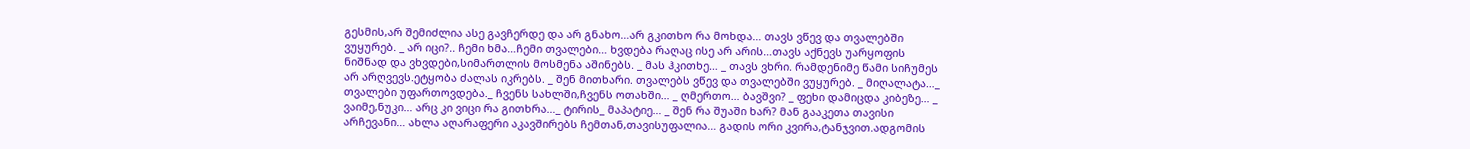გესმის,არ შემიძლია ასე გავჩერდე და არ გნახო…არ გკითხო რა მოხდა… თავს ვწევ და თვალებში ვუყურებ. _ არ იცი?.. ჩემი ხმა…ჩემი თვალები… ხვდება რაღაც ისე არ არის…თავს აქნევს უარყოფის ნიშნად და ვხვდები,სიმართლის მოსმენა აშინებს. _ მას ჰკითხე… _ თავს ვხრი. რამდენიმე წამი სიჩუმეს არ არღვევს.ეტყობა ძალას იკრებს. _ შენ მითხარი. თვალებს ვწევ და თვალებში ვუყურებ. _ მიღალატა…_ თვალები უფართოვდება._ ჩვენს სახლში,ჩვენს ოთახში… _ ღმერთო… ბავშვი? _ ფეხი დამიცდა კიბეზე… _ ვაიმე,ნუკი… არც კი ვიცი რა გითხრა…_ ტირის_ მაპატიე… _ შენ რა შუაში ხარ? მან გააკეთა თავისი არჩევანი… ახლა აღარაფერი აკავშირებს ჩემთან,თავისუფალია… გადის ორი კვირა,ტანჯვით.ადგომის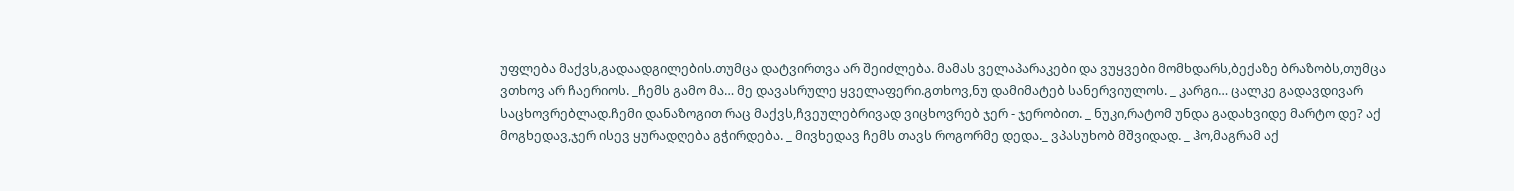უფლება მაქვს,გადაადგილების.თუმცა დატვირთვა არ შეიძლება. მამას ველაპარაკები და ვუყვები მომხდარს,ბექაზე ბრაზობს,თუმცა ვთხოვ არ ჩაერიოს. _ჩემს გამო მა… მე დავასრულე ყველაფერი.გთხოვ,ნუ დამიმატებ სანერვიულოს. _ კარგი… ცალკე გადავდივარ საცხოვრებლად.ჩემი დანაზოგით რაც მაქვს,ჩვეულებრივად ვიცხოვრებ ჯერ - ჯერობით. _ ნუკი,რატომ უნდა გადახვიდე მარტო დე? აქ მოგხედავ,ჯერ ისევ ყურადღება გჭირდება. _ მივხედავ ჩემს თავს როგორმე დედა._ ვპასუხობ მშვიდად. _ ჰო,მაგრამ აქ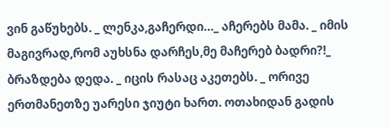ვინ გაწუხებს. _ ლენკა,გაჩერდი…_ აჩერებს მამა. _ იმის მაგივრად,რომ აუხსნა დარჩეს,მე მაჩერებ ბადრი?!_ ბრაზდება დედა. _ იცის რასაც აკეთებს. _ ორივე ერთმანეთზე უარესი ჯიუტი ხართ. ოთახიდან გადის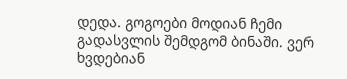დედა. გოგოები მოდიან ჩემი გადასვლის შემდგომ ბინაში. ვერ ხვდებიან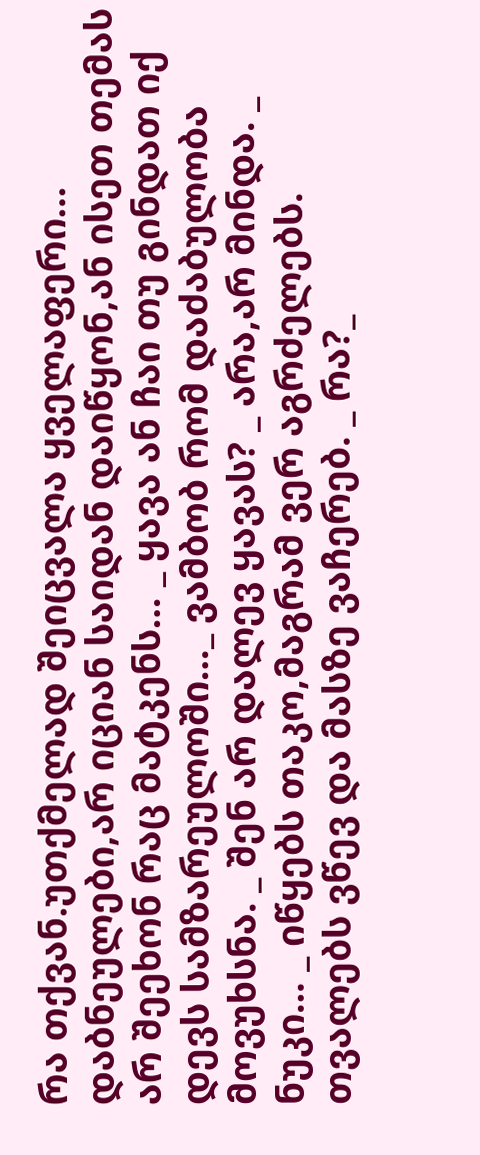რა თქვან.უთქმელად შეიცვალა ყველაფერი… დაბნეულები,არ იციან საიდან დაიწყონ,ან ისეთ თემას არ შეეხონ რაც მატკენს… _ ყავა ან ჩაი თუ გინდათ იქ დევს სამზარეულოში…_ ვამბობ რომ დაძაბულობა მოვუხსნა. _ შენ არ დალევ ყავას? _ არა,არ მინდა. _ ნუკი… _ იწყებს თაკო,მაგრამ ვერ აგრძელებს. თვალებს ვწევ და მასზე ვაჩერებ. _ რა?_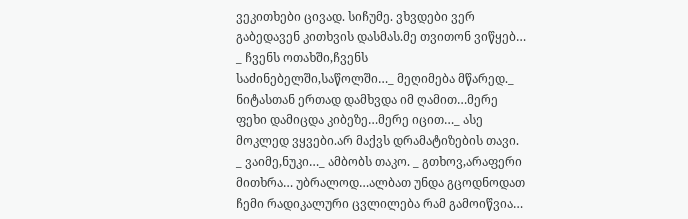ვეკითხები ცივად. სიჩუმე. ვხვდები ვერ გაბედავენ კითხვის დასმას.მე თვითონ ვიწყებ… _ ჩვენს ოთახში,ჩვენს საძინებელში,საწოლში…_ მეღიმება მწარედ._ ნიტასთან ერთად დამხვდა იმ ღამით…მერე ფეხი დამიცდა კიბეზე…მერე იცით…_ ასე მოკლედ ვყვები.არ მაქვს დრამატიზების თავი. _ ვაიმე,ნუკი…_ ამბობს თაკო. _ გთხოვ,არაფერი მითხრა… უბრალოდ…ალბათ უნდა გცოდნოდათ ჩემი რადიკალური ცვლილება რამ გამოიწვია…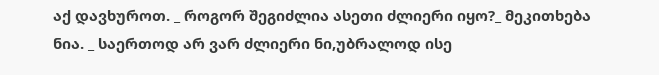აქ დავხუროთ. _ როგორ შეგიძლია ასეთი ძლიერი იყო?_ მეკითხება ნია. _ საერთოდ არ ვარ ძლიერი ნი,უბრალოდ ისე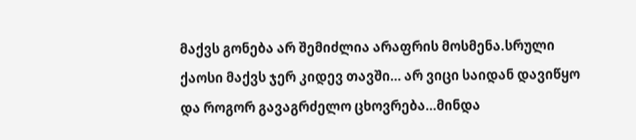მაქვს გონება არ შემიძლია არაფრის მოსმენა.სრული ქაოსი მაქვს ჯერ კიდევ თავში… არ ვიცი საიდან დავიწყო და როგორ გავაგრძელო ცხოვრება…მინდა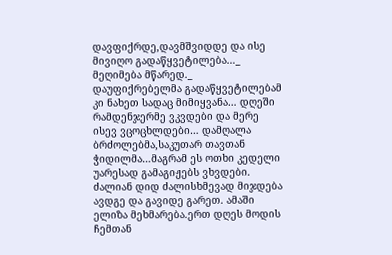დავფიქრდე,დავმშვიდდე და ისე მივიღო გადაწყვეტილება…_ მეღიმება მწარედ._ დაუფიქრებელმა გადაწყვეტილებამ კი ნახეთ სადაც მიმიყვანა… დღეში რამდენჯერმე ვკვდები და მერე ისევ ვცოცხლდები… დამღალა ბრძოლებმა,საკუთარ თავთან ჭიდილმა…მაგრამ ეს ოთხი კედელი უარესად გამაგიჟებს ვხვდები. ძალიან დიდ ძალისხმევად მიჯდება ავდგე და გავიდე გარეთ. ამაში ელიზა მეხმარება.ერთ დღეს მოდის ჩემთან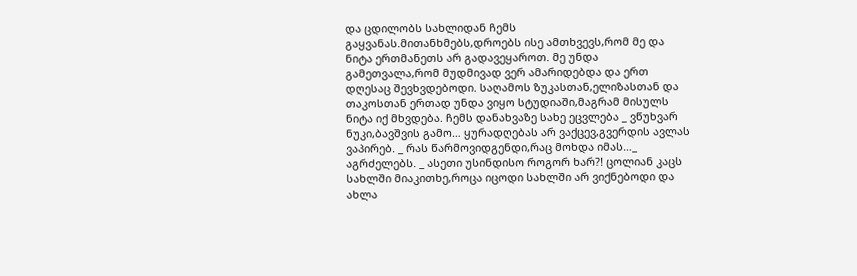და ცდილობს სახლიდან ჩემს გაყვანას.მითანხმებს,დროებს ისე ამთხვევს,რომ მე და ნიტა ერთმანეთს არ გადავეყაროთ. მე უნდა გამეთვალა,რომ მუდმივად ვერ ამარიდებდა და ერთ დღესაც შევხვდებოდი. საღამოს ზუკასთან,ელიზასთან და თაკოსთან ერთად უნდა ვიყო სტუდიაში,მაგრამ მისულს ნიტა იქ მხვდება. ჩემს დანახვაზე სახე ეცვლება _ ვწუხვარ ნუკი,ბავშვის გამო… ყურადღებას არ ვაქცევ,გვერდის ავლას ვაპირებ. _ რას წარმოვიდგენდი,რაც მოხდა იმას…_ აგრძელებს. _ ასეთი უსინდისო როგორ ხარ?! ცოლიან კაცს სახლში მიაკითხე,როცა იცოდი სახლში არ ვიქნებოდი და ახლა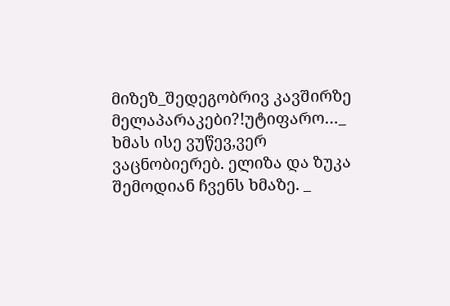მიზეზ_შედეგობრივ კავშირზე მელაპარაკები?!უტიფარო…_ ხმას ისე ვუწევ,ვერ ვაცნობიერებ. ელიზა და ზუკა შემოდიან ჩვენს ხმაზე. _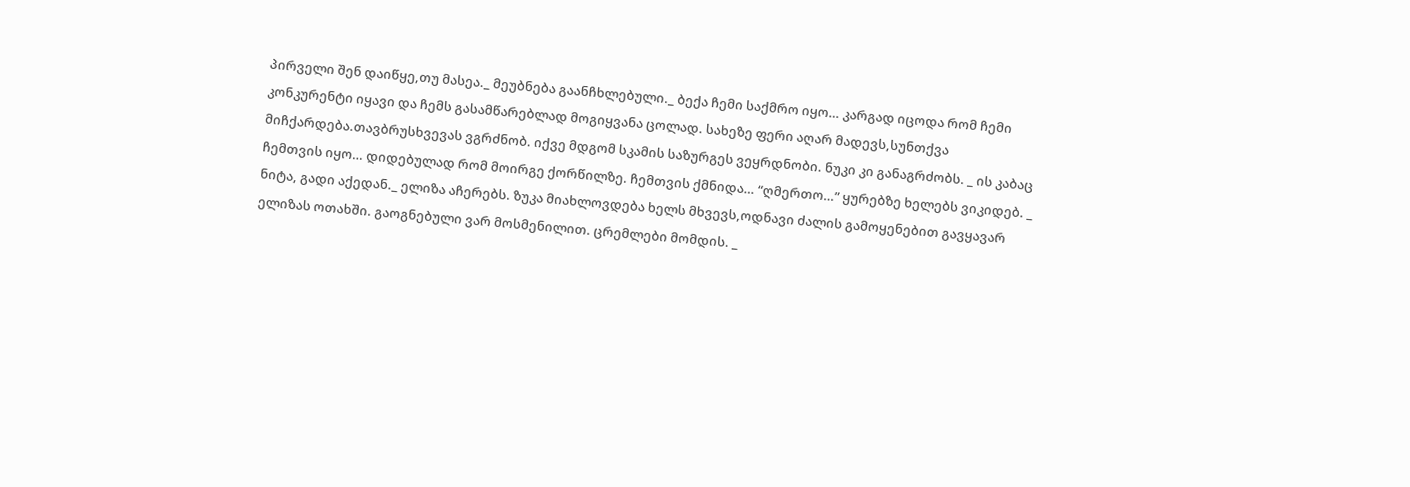პირველი შენ დაიწყე,თუ მასეა._ მეუბნება გაანჩხლებული._ ბექა ჩემი საქმრო იყო… კარგად იცოდა რომ ჩემი კონკურენტი იყავი და ჩემს გასამწარებლად მოგიყვანა ცოლად. სახეზე ფერი აღარ მადევს,სუნთქვა მიჩქარდება.თავბრუსხვევას ვგრძნობ. იქვე მდგომ სკამის საზურგეს ვეყრდნობი. ნუკი კი განაგრძობს. _ ის კაბაც ჩემთვის იყო… დიდებულად რომ მოირგე ქორწილზე. ჩემთვის ქმნიდა… “ღმერთო…” ყურებზე ხელებს ვიკიდებ. _ ნიტა, გადი აქედან._ ელიზა აჩერებს. ზუკა მიახლოვდება ხელს მხვევს,ოდნავი ძალის გამოყენებით გავყავარ ელიზას ოთახში. გაოგნებული ვარ მოსმენილით. ცრემლები მომდის. _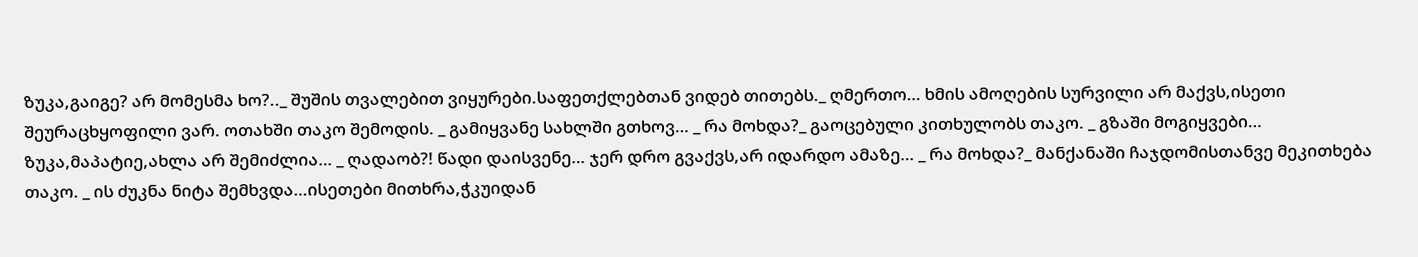ზუკა,გაიგე? არ მომესმა ხო?.._ შუშის თვალებით ვიყურები.საფეთქლებთან ვიდებ თითებს._ ღმერთო… ხმის ამოღების სურვილი არ მაქვს,ისეთი შეურაცხყოფილი ვარ. ოთახში თაკო შემოდის. _ გამიყვანე სახლში გთხოვ… _ რა მოხდა?_ გაოცებული კითხულობს თაკო. _ გზაში მოგიყვები… ზუკა,მაპატიე,ახლა არ შემიძლია… _ ღადაობ?! წადი დაისვენე… ჯერ დრო გვაქვს,არ იდარდო ამაზე… _ რა მოხდა?_ მანქანაში ჩაჯდომისთანვე მეკითხება თაკო. _ ის ძუკნა ნიტა შემხვდა…ისეთები მითხრა,ჭკუიდან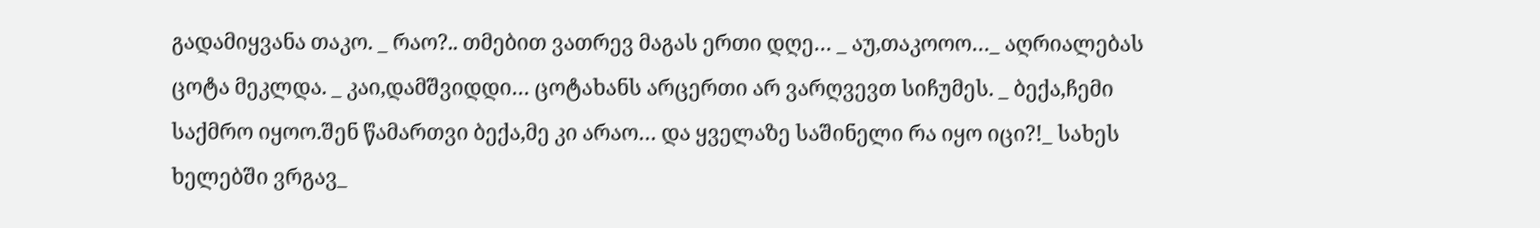გადამიყვანა თაკო. _ რაო?.. თმებით ვათრევ მაგას ერთი დღე… _ აუ,თაკოოო…_ აღრიალებას ცოტა მეკლდა. _ კაი,დამშვიდდი… ცოტახანს არცერთი არ ვარღვევთ სიჩუმეს. _ ბექა,ჩემი საქმრო იყოო.შენ წამართვი ბექა,მე კი არაო… და ყველაზე საშინელი რა იყო იცი?!_ სახეს ხელებში ვრგავ_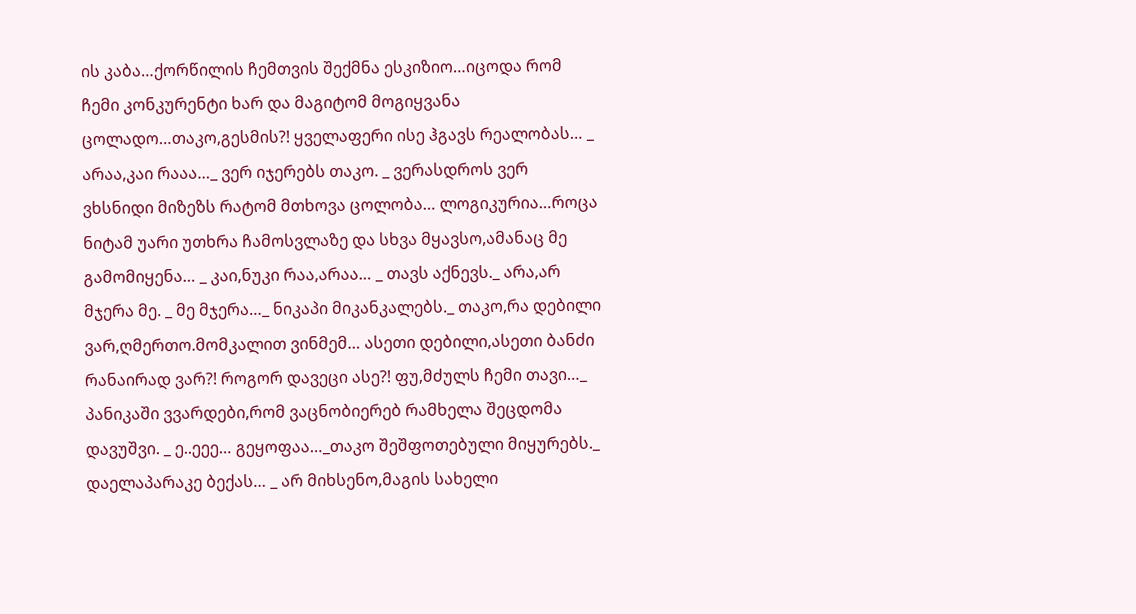ის კაბა…ქორწილის ჩემთვის შექმნა ესკიზიო…იცოდა რომ ჩემი კონკურენტი ხარ და მაგიტომ მოგიყვანა ცოლადო…თაკო,გესმის?! ყველაფერი ისე ჰგავს რეალობას… _ არაა,კაი რააა…_ ვერ იჯერებს თაკო. _ ვერასდროს ვერ ვხსნიდი მიზეზს რატომ მთხოვა ცოლობა… ლოგიკურია…როცა ნიტამ უარი უთხრა ჩამოსვლაზე და სხვა მყავსო,ამანაც მე გამომიყენა… _ კაი,ნუკი რაა,არაა… _ თავს აქნევს._ არა,არ მჯერა მე. _ მე მჯერა…_ ნიკაპი მიკანკალებს._ თაკო,რა დებილი ვარ,ღმერთო.მომკალით ვინმემ… ასეთი დებილი,ასეთი ბანძი რანაირად ვარ?! როგორ დავეცი ასე?! ფუ,მძულს ჩემი თავი…_ პანიკაში ვვარდები,რომ ვაცნობიერებ რამხელა შეცდომა დავუშვი. _ ე..ეეე… გეყოფაა…_თაკო შეშფოთებული მიყურებს._ დაელაპარაკე ბექას… _ არ მიხსენო,მაგის სახელი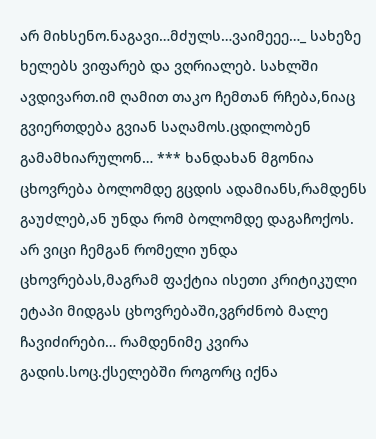არ მიხსენო.ნაგავი…მძულს…ვაიმეეე…_ სახეზე ხელებს ვიფარებ და ვღრიალებ. სახლში ავდივართ.იმ ღამით თაკო ჩემთან რჩება,ნიაც გვიერთდება გვიან საღამოს.ცდილობენ გამამხიარულონ… *** ხანდახან მგონია ცხოვრება ბოლომდე გცდის ადამიანს,რამდენს გაუძლებ,ან უნდა რომ ბოლომდე დაგაჩოქოს. არ ვიცი ჩემგან რომელი უნდა ცხოვრებას,მაგრამ ფაქტია ისეთი კრიტიკული ეტაპი მიდგას ცხოვრებაში,ვგრძნობ მალე ჩავიძირები… რამდენიმე კვირა გადის.სოც.ქსელებში როგორც იქნა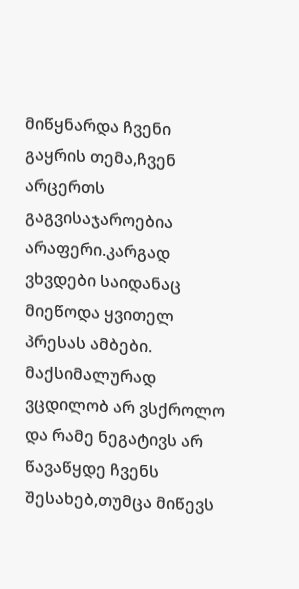მიწყნარდა ჩვენი გაყრის თემა,ჩვენ არცერთს გაგვისაჯაროებია არაფერი.კარგად ვხვდები საიდანაც მიეწოდა ყვითელ პრესას ამბები. მაქსიმალურად ვცდილობ არ ვსქროლო და რამე ნეგატივს არ წავაწყდე ჩვენს შესახებ,თუმცა მიწევს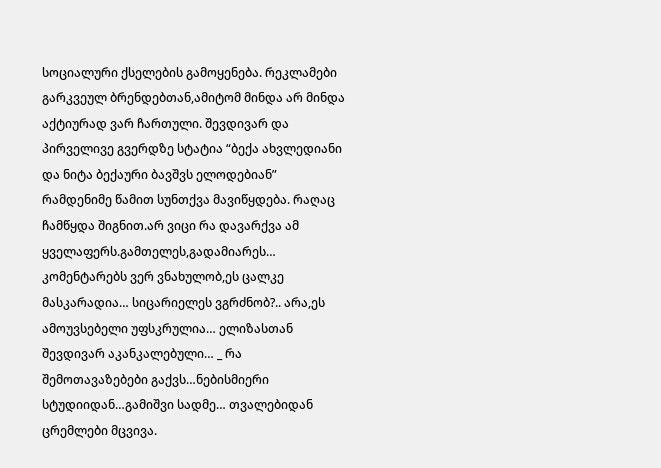სოციალური ქსელების გამოყენება. რეკლამები გარკვეულ ბრენდებთან,ამიტომ მინდა არ მინდა აქტიურად ვარ ჩართული. შევდივარ და პირველივე გვერდზე სტატია “ბექა ახვლედიანი და ნიტა ბექაური ბავშვს ელოდებიან” რამდენიმე წამით სუნთქვა მავიწყდება. რაღაც ჩამწყდა შიგნით.არ ვიცი რა დავარქვა ამ ყველაფერს.გამთელეს,გადამიარეს… კომენტარებს ვერ ვნახულობ,ეს ცალკე მასკარადია… სიცარიელეს ვგრძნობ?.. არა,ეს ამოუვსებელი უფსკრულია… ელიზასთან შევდივარ აკანკალებული… _ რა შემოთავაზებები გაქვს…ნებისმიერი სტუდიიდან…გამიშვი სადმე… თვალებიდან ცრემლები მცვივა.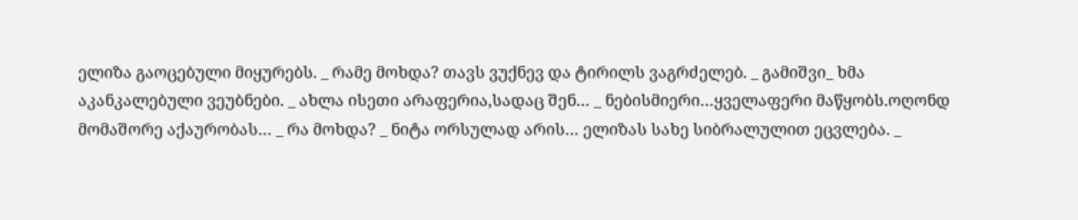ელიზა გაოცებული მიყურებს. _ რამე მოხდა? თავს ვუქნევ და ტირილს ვაგრძელებ. _ გამიშვი_ ხმა აკანკალებული ვეუბნები. _ ახლა ისეთი არაფერია,სადაც შენ… _ ნებისმიერი…ყველაფერი მაწყობს.ოღონდ მომაშორე აქაურობას… _ რა მოხდა? _ ნიტა ორსულად არის… ელიზას სახე სიბრალულით ეცვლება. _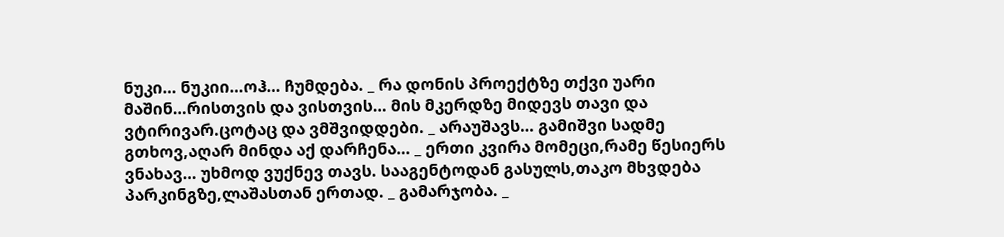ნუკი… ნუკიი…ოჰ… ჩუმდება. _ რა დონის პროექტზე თქვი უარი მაშინ…რისთვის და ვისთვის… მის მკერდზე მიდევს თავი და ვტირივარ.ცოტაც და ვმშვიდდები. _ არაუშავს… გამიშვი სადმე გთხოვ,აღარ მინდა აქ დარჩენა… _ ერთი კვირა მომეცი,რამე წესიერს ვნახავ… უხმოდ ვუქნევ თავს. სააგენტოდან გასულს,თაკო მხვდება პარკინგზე,ლაშასთან ერთად. _ გამარჯობა. _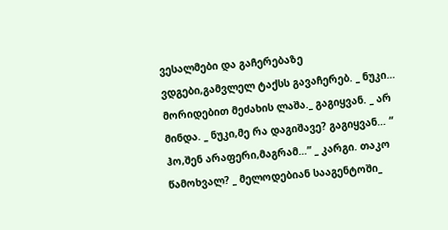ვესალმები და გაჩერებაზე ვდგები,გამვლელ ტაქსს გავაჩერებ. _ ნუკი… მორიდებით მეძახის ლაშა._ გაგიყვან. _ არ მინდა. _ ნუკი,მე რა დაგიშავე? გაგიყვან… “ ჰო,შენ არაფერი,მაგრამ…” _ კარგი. თაკო წამოხვალ? _ მელოდებიან სააგენტოში_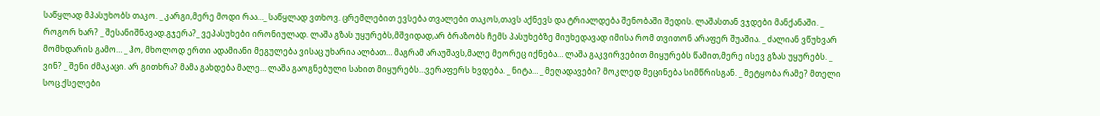საწყლად მპასუხობს თაკო. _ კარგი,მერე მოდი რაა…_ საწყლად ვთხოვ. ცრემლებით ევსება თვალები თაკოს,თავს აქნევს და ტრიალდება შენობაში შედის. ლაშასთან ვჯდები მანქანაში. _ როგორ ხარ? _ შესანიშნავად.გჯერა?_ ვეპასუხები ირონიულად. ლაშა გზას უყურებს,მშვიდად,არ ბრაზობს ჩემს პასუხებზე მიუხედავად იმისა რომ თვითონ არაფერ შუაშია. _ ძალიან ვწუხვარ მომხდარის გამო… _ ჰო, მხოლოდ ერთი ადამიანი მეგულება ვისაც უხარია ალბათ… მაგრამ არაუშავს,მალე მეორეც იქნება… ლაშა გაკვირვებით მიყურებს წამით,მერე ისევ გზას უყურებს. _ ვინ? _ შენი ძმაკაცი. არ გითხრა? მამა გახდება მალე… ლაშა გაოგნებული სახით მიყურებს…ვერაფერს ხვდება. _ ნიტა… _ მეღადავები? მოკლედ მეცინება სიმწრისგან. _ მეტყობა რამე? მთელი სოც.ქსელები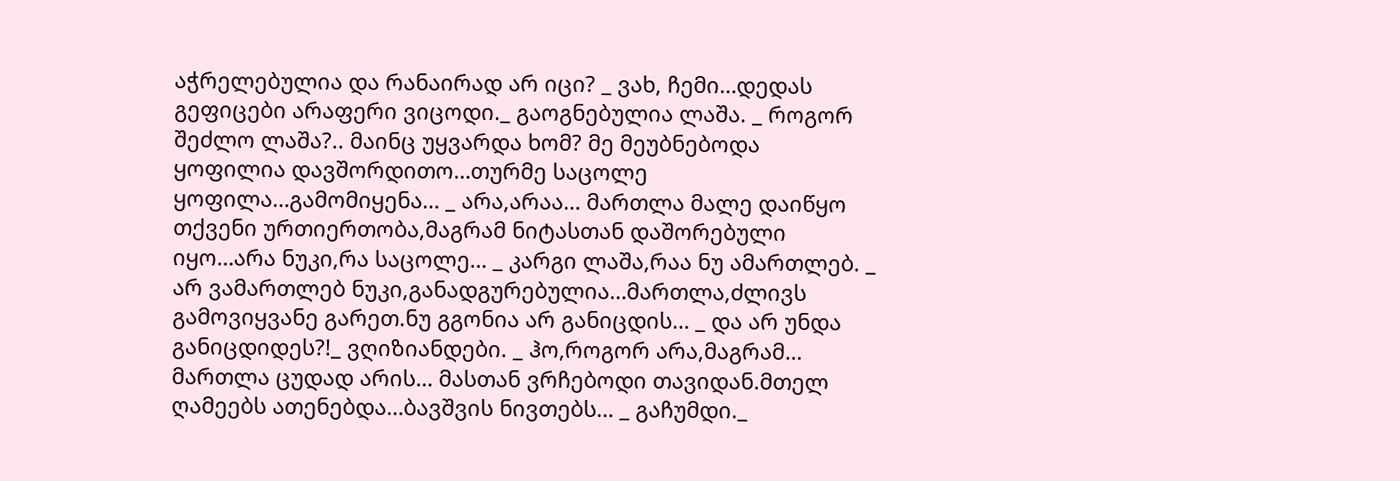აჭრელებულია და რანაირად არ იცი? _ ვახ, ჩემი…დედას გეფიცები არაფერი ვიცოდი._ გაოგნებულია ლაშა. _ როგორ შეძლო ლაშა?.. მაინც უყვარდა ხომ? მე მეუბნებოდა ყოფილია დავშორდითო…თურმე საცოლე ყოფილა…გამომიყენა… _ არა,არაა… მართლა მალე დაიწყო თქვენი ურთიერთობა,მაგრამ ნიტასთან დაშორებული იყო…არა ნუკი,რა საცოლე… _ კარგი ლაშა,რაა ნუ ამართლებ. _ არ ვამართლებ ნუკი,განადგურებულია…მართლა,ძლივს გამოვიყვანე გარეთ.ნუ გგონია არ განიცდის… _ და არ უნდა განიცდიდეს?!_ ვღიზიანდები. _ ჰო,როგორ არა,მაგრამ… მართლა ცუდად არის… მასთან ვრჩებოდი თავიდან.მთელ ღამეებს ათენებდა…ბავშვის ნივთებს… _ გაჩუმდი._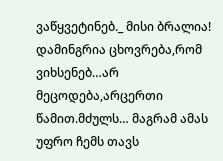ვაწყვეტინებ._ მისი ბრალია! დამინგრია ცხოვრება,რომ ვიხსენებ…არ მეცოდება,არცერთი წამით.მძულს… მაგრამ ამას უფრო ჩემს თავს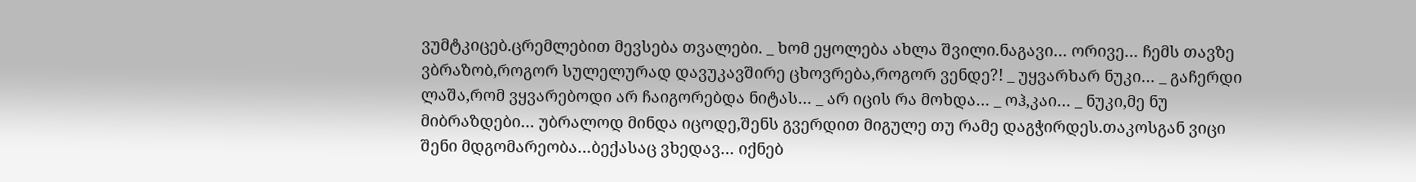ვუმტკიცებ.ცრემლებით მევსება თვალები. _ ხომ ეყოლება ახლა შვილი.ნაგავი… ორივე… ჩემს თავზე ვბრაზობ,როგორ სულელურად დავუკავშირე ცხოვრება,როგორ ვენდე?! _ უყვარხარ ნუკი… _ გაჩერდი ლაშა,რომ ვყვარებოდი არ ჩაიგორებდა ნიტას… _ არ იცის რა მოხდა… _ ოჰ,კაი… _ ნუკი,მე ნუ მიბრაზდები… უბრალოდ მინდა იცოდე,შენს გვერდით მიგულე თუ რამე დაგჭირდეს.თაკოსგან ვიცი შენი მდგომარეობა…ბექასაც ვხედავ… იქნებ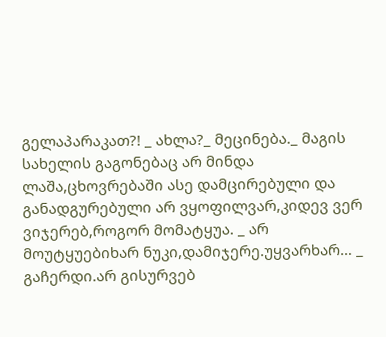გელაპარაკათ?! _ ახლა?_ მეცინება._ მაგის სახელის გაგონებაც არ მინდა ლაშა,ცხოვრებაში ასე დამცირებული და განადგურებული არ ვყოფილვარ,კიდევ ვერ ვიჯერებ,როგორ მომატყუა. _ არ მოუტყუებიხარ ნუკი,დამიჯერე.უყვარხარ… _ გაჩერდი.არ გისურვებ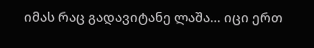იმას რაც გადავიტანე ლაშა… იცი ერთ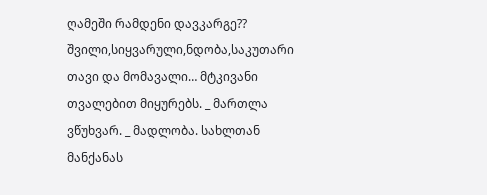ღამეში რამდენი დავკარგე?? შვილი,სიყვარული,ნდობა,საკუთარი თავი და მომავალი… მტკივანი თვალებით მიყურებს. _ მართლა ვწუხვარ. _ მადლობა. სახლთან მანქანას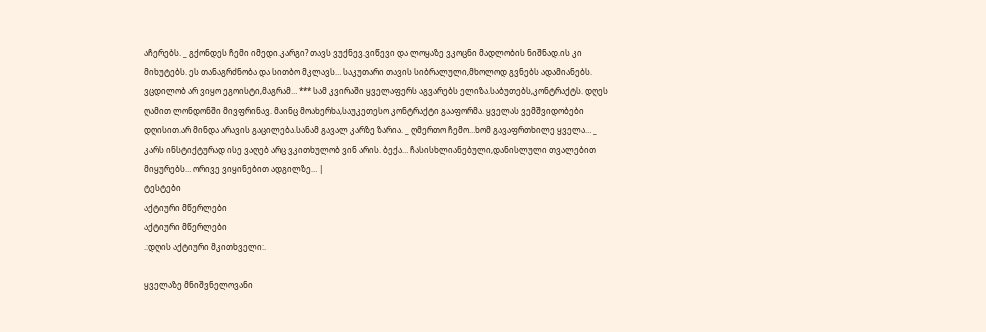აჩერებს. _ გქონდეს ჩემი იმედი.კარგი? თავს ვუქნევ.ვიწევი და ლოყაზე ვკოცნი მადლობის ნიშნად.ის კი მიხუტებს. ეს თანაგრძნობა და სითბო მკლავს… საკუთარი თავის სიბრალული,მხოლოდ გვნებს ადამიანებს. ვცდილობ არ ვიყო ეგოისტი,მაგრამ… *** სამ კვირაში ყველაფერს აგვარებს ელიზა.საბუთებს,კონტრაქტს. დღეს ღამით ლონდონში მივფრინავ. მაინც მოახერხა,საუკეთესო კონტრაქტი გააფორმა. ყველას ვემშვიდობები დღისით.არ მინდა არავის გაცილება.სანამ გავალ კარზე ზარია. _ ღმერთო ჩემო…ხომ გავაფრთხილე ყველა… _ კარს ინსტიქტურად ისე ვაღებ არც ვკითხულობ ვინ არის. ბექა… ჩასისხლიანებული,დანისლული თვალებით მიყურებს… ორივე ვიყინებით ადგილზე… |
ტესტები
აქტიური მწერლები
აქტიური მწერლები
.:დღის აქტიური მკითხველი:.

ყველაზე მნიშვნელოვანი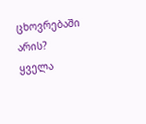ცხოვრებაში არის?
ყველა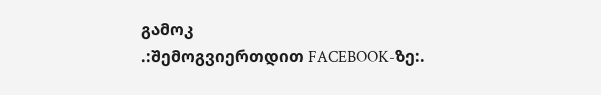გამოკ
.:შემოგვიერთდით FACEBOOK-ზე:.